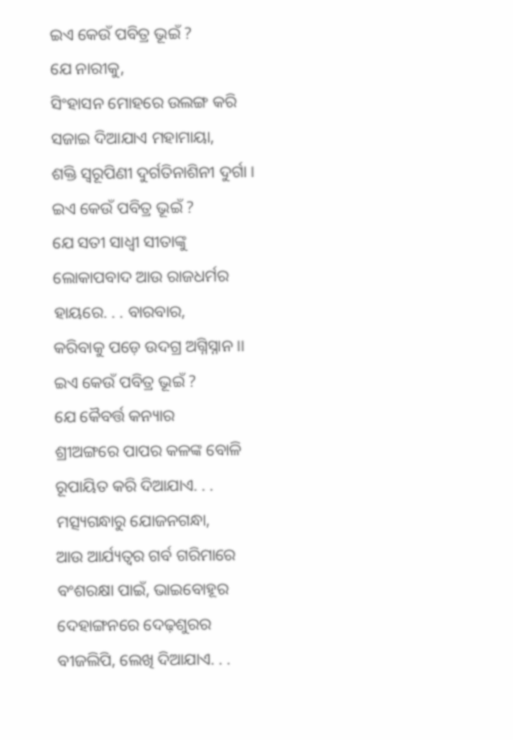ଇଏ କେଉଁ ପବିତ୍ର ଭୂଇଁ ?
ଯେ ନାରୀକୁ,
ସିଂହାସନ ମୋହରେ ଉଲଙ୍ଗ କରି
ସଜାଇ ଦିଆଯାଏ ମହାମାୟା,
ଶକ୍ତି ସ୍ୱରୂପିଣୀ ଦୁର୍ଗତିନାଶିନୀ ଦୁର୍ଗା ।
ଇଏ କେଉଁ ପବିତ୍ର ଭୂଇଁ ?
ଯେ ସତୀ ସାଧ୍ୱୀ ସୀତାଙ୍କୁ
ଲୋକାପବାଦ ଆଉ ରାଜଧର୍ମର
ହାୟରେ. . . ବାରବାର,
କରିବାକୁ ପଡ଼େ ଉଦଗ୍ର ଅଗ୍ନିସ୍ନାନ ।।
ଇଏ କେଉଁ ପବିତ୍ର ଭୂଇଁ ?
ଯେ କୈବର୍ତ୍ତ କନ୍ୟାର
ଶ୍ରୀଅଙ୍ଗରେ ପାପର କଳଙ୍କ ବୋଳି
ରୂପାୟିତ କରି ଦିଆଯାଏ. . .
ମତ୍ସ୍ୟଗନ୍ଧାରୁ ଯୋଜନଗନ୍ଧା,
ଆଉ ଆର୍ଯ୍ୟତ୍ୱର ଗର୍ବ ଗରିମାରେ
ବଂଶରକ୍ଷା ପାଇଁ, ଭାଇବୋହୂର
ଦେହାଙ୍ଗନରେ ଦେଢ଼ଶୁରର
ବୀଜଲିପି, ଲେଖି ଦିଆଯାଏ. . .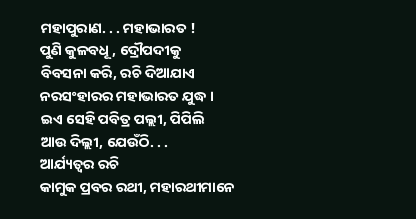ମହାପୁରାଣ. . . ମହାଭାରତ !
ପୁଣି କୁଳବଧୂ, ଦ୍ରୌପଦୀକୁ
ବିବସନା କରି, ରଚି ଦିଆଯାଏ
ନରସଂହାରର ମହାଭାରତ ଯୁଦ୍ଧ ।
ଇଏ ସେହି ପବିତ୍ର ପଲ୍ଲୀ, ପିପିଲି
ଆଉ ଦିଲ୍ଲୀ, ଯେଉଁଠି. . .
ଆର୍ଯ୍ୟତ୍ୱର ରଚି
କାମୁକ ପ୍ରବର ରଥୀ, ମହାରଥୀମାନେ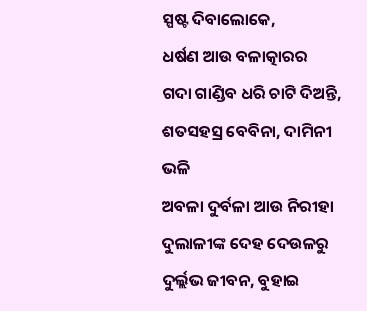ସ୍ପଷ୍ଟ ଦିବାଲୋକେ,
ଧର୍ଷଣ ଆଉ ବଳାତ୍କାରର
ଗଦା ଗାଣ୍ଡିବ ଧରି ଚାଟି ଦିଅନ୍ତି,
ଶତସହସ୍ର ବେବିନା, ଦାମିନୀ ଭଳି
ଅବଳା ଦୁର୍ବଳା ଆଉ ନିରୀହା
ଦୁଲାଳୀଙ୍କ ଦେହ ଦେଉଳରୁ
ଦୁର୍ଲ୍ଲଭ ଜୀବନ, ବୁହାଇ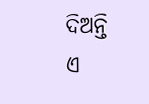ଦିଅନ୍ତି
ଏ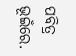ପବିତ୍ର ଭୂଇଁରେ.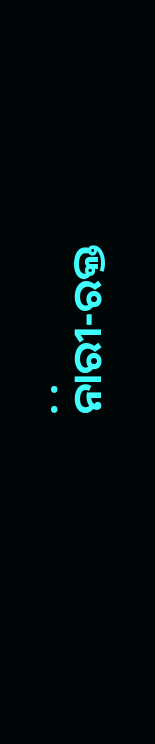. .
ନାରୀ-ରକ୍ତ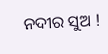ନଦୀର ସୁଅ !